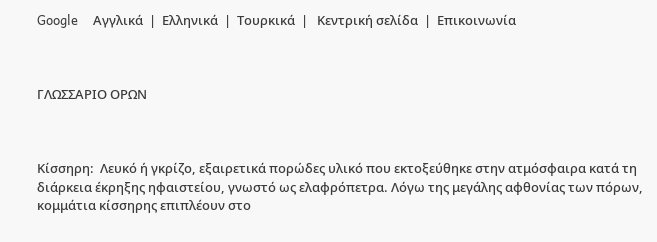Google     Αγγλικά  |  Ελληνικά  |  Τουρκικά  |   Kεντρική σελίδα  |  Eπικοινωνία



ΓΛΩΣΣΑΡΙΟ ΟΡΩΝ



Κίσσηρη:  Λευκό ή γκρίζο, εξαιρετικά πορώδες υλικό που εκτοξεύθηκε στην ατμόσφαιρα κατά τη διάρκεια έκρηξης ηφαιστείου, γνωστό ως ελαφρόπετρα. Λόγω της μεγάλης αφθονίας των πόρων, κομμάτια κίσσηρης επιπλέουν στο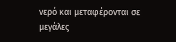νερό και μεταφέρονται σε μεγάλες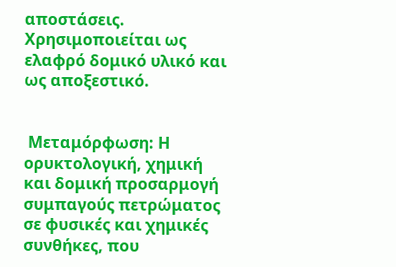αποστάσεις. Χρησιμοποιείται ως ελαφρό δομικό υλικό και ως αποξεστικό.


 Μεταμόρφωση: Η ορυκτολογική, χημική και δομική προσαρμογή συμπαγούς πετρώματος σε φυσικές και χημικές συνθήκες, που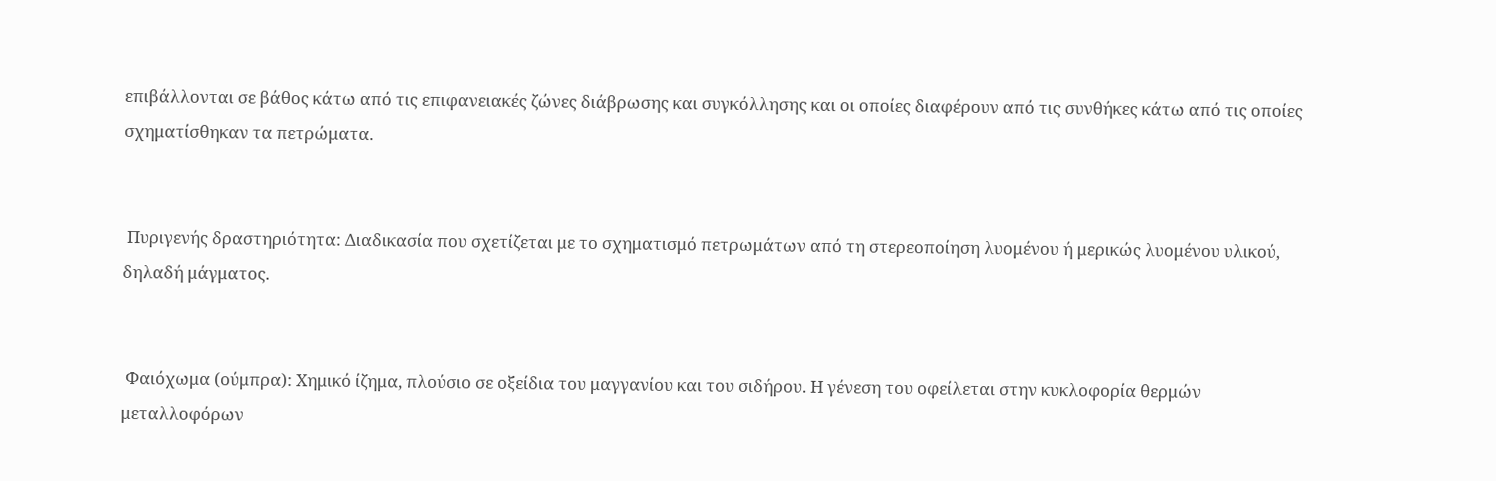επιβάλλονται σε βάθος κάτω από τις επιφανειακές ζώνες διάβρωσης και συγκόλλησης και οι οποίες διαφέρουν από τις συνθήκες κάτω από τις οποίες σχηματίσθηκαν τα πετρώματα.


 Πυριγενής δραστηριότητα: Διαδικασία που σχετίζεται με το σχηματισμό πετρωμάτων από τη στερεοποίηση λυομένου ή μερικώς λυομένου υλικού, δηλαδή μάγματος.


 Φαιόχωμα (ούμπρα): Χημικό ίζημα, πλούσιο σε οξείδια του μαγγανίου και του σιδήρου. Η γένεση του οφείλεται στην κυκλοφορία θερμών μεταλλοφόρων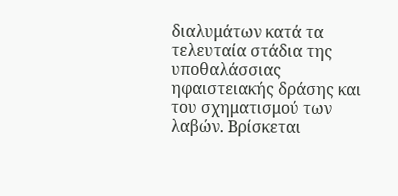διαλυμάτων κατά τα τελευταία στάδια της υποθαλάσσιας ηφαιστειακής δράσης και του σχηματισμού των λαβών. Βρίσκεται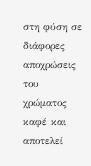στη φύση σε διάφορες αποχρώσεις του χρώματος καφέ και αποτελεί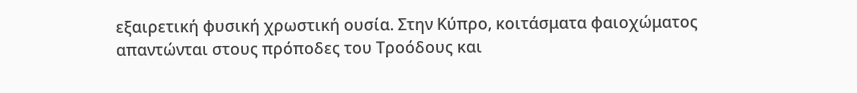εξαιρετική φυσική χρωστική ουσία. Στην Κύπρο, κοιτάσματα φαιοχώματος απαντώνται στους πρόποδες του Τροόδους και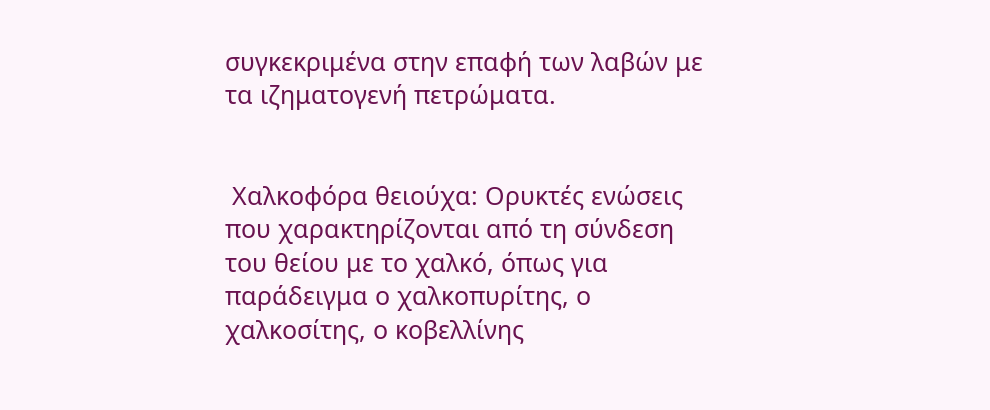συγκεκριμένα στην επαφή των λαβών με τα ιζηματογενή πετρώματα.


 Χαλκοφόρα θειούχα: Ορυκτές ενώσεις που χαρακτηρίζονται από τη σύνδεση του θείου με το χαλκό, όπως για παράδειγμα ο χαλκοπυρίτης, ο χαλκοσίτης, ο κοβελλίνης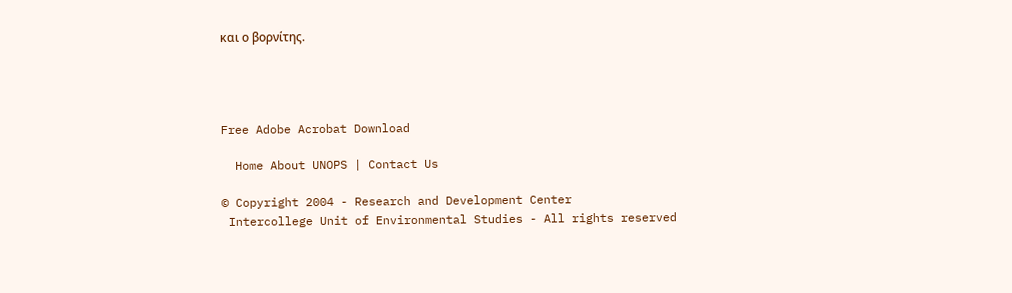και ο βορνίτης.




Free Adobe Acrobat Download

  Home About UNOPS | Contact Us

© Copyright 2004 - Research and Development Center
 Intercollege Unit of Environmental Studies - All rights reserved